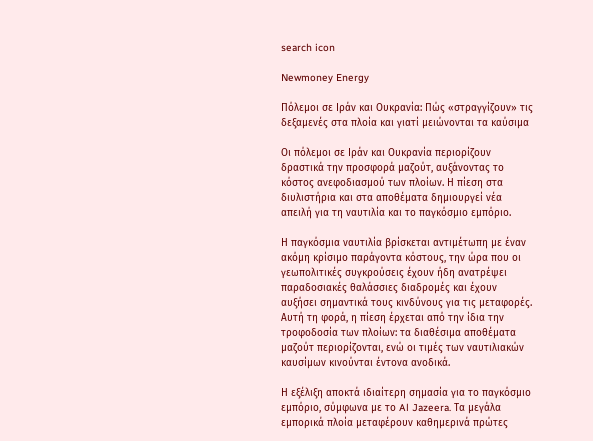search icon

Newmoney Energy

Πόλεμοι σε Ιράν και Ουκρανία: Πώς «στραγγίζουν» τις δεξαμενές στα πλοία και γιατί μειώνονται τα καύσιμα

Οι πόλεμοι σε Ιράν και Ουκρανία περιορίζουν δραστικά την προσφορά μαζούτ, αυξάνοντας το κόστος ανεφοδιασμού των πλοίων. Η πίεση στα διυλιστήρια και στα αποθέματα δημιουργεί νέα απειλή για τη ναυτιλία και το παγκόσμιο εμπόριο.

Η παγκόσμια ναυτιλία βρίσκεται αντιμέτωπη με έναν ακόμη κρίσιμο παράγοντα κόστους, την ώρα που οι γεωπολιτικές συγκρούσεις έχουν ήδη ανατρέψει παραδοσιακές θαλάσσιες διαδρομές και έχουν αυξήσει σημαντικά τους κινδύνους για τις μεταφορές. Αυτή τη φορά, η πίεση έρχεται από την ίδια την τροφοδοσία των πλοίων: τα διαθέσιμα αποθέματα μαζούτ περιορίζονται, ενώ οι τιμές των ναυτιλιακών καυσίμων κινούνται έντονα ανοδικά.

Η εξέλιξη αποκτά ιδιαίτερη σημασία για το παγκόσμιο εμπόριο, σύμφωνα με το Al Jazeera. Τα μεγάλα εμπορικά πλοία μεταφέρουν καθημερινά πρώτες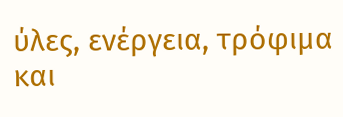ύλες, ενέργεια, τρόφιμα και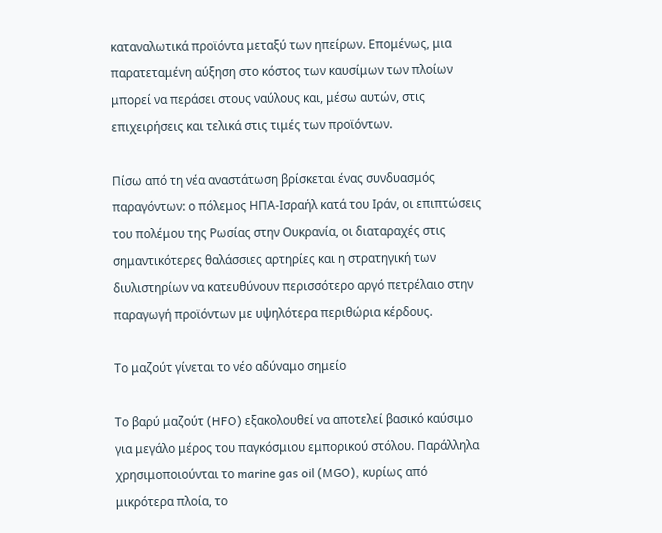καταναλωτικά προϊόντα μεταξύ των ηπείρων. Επομένως, μια παρατεταμένη αύξηση στο κόστος των καυσίμων των πλοίων μπορεί να περάσει στους ναύλους και, μέσω αυτών, στις επιχειρήσεις και τελικά στις τιμές των προϊόντων.

Πίσω από τη νέα αναστάτωση βρίσκεται ένας συνδυασμός παραγόντων: ο πόλεμος ΗΠΑ-Ισραήλ κατά του Ιράν, οι επιπτώσεις του πολέμου της Ρωσίας στην Ουκρανία, οι διαταραχές στις σημαντικότερες θαλάσσιες αρτηρίες και η στρατηγική των διυλιστηρίων να κατευθύνουν περισσότερο αργό πετρέλαιο στην παραγωγή προϊόντων με υψηλότερα περιθώρια κέρδους.

Το μαζούτ γίνεται το νέο αδύναμο σημείο

Το βαρύ μαζούτ (HFO) εξακολουθεί να αποτελεί βασικό καύσιμο για μεγάλο μέρος του παγκόσμιου εμπορικού στόλου. Παράλληλα χρησιμοποιούνται το marine gas oil (MGO), κυρίως από μικρότερα πλοία, το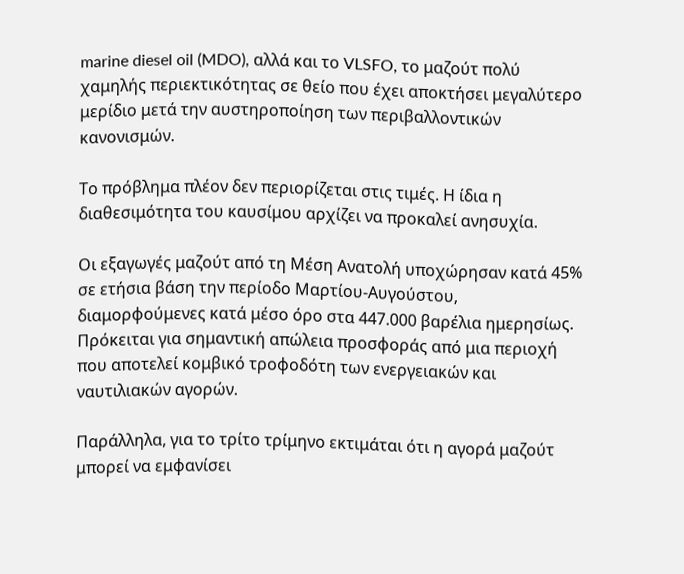marine diesel oil (MDO), αλλά και το VLSFO, το μαζούτ πολύ χαμηλής περιεκτικότητας σε θείο που έχει αποκτήσει μεγαλύτερο μερίδιο μετά την αυστηροποίηση των περιβαλλοντικών κανονισμών.

Το πρόβλημα πλέον δεν περιορίζεται στις τιμές. Η ίδια η διαθεσιμότητα του καυσίμου αρχίζει να προκαλεί ανησυχία.

Οι εξαγωγές μαζούτ από τη Μέση Ανατολή υποχώρησαν κατά 45% σε ετήσια βάση την περίοδο Μαρτίου-Αυγούστου, διαμορφούμενες κατά μέσο όρο στα 447.000 βαρέλια ημερησίως. Πρόκειται για σημαντική απώλεια προσφοράς από μια περιοχή που αποτελεί κομβικό τροφοδότη των ενεργειακών και ναυτιλιακών αγορών.

Παράλληλα, για το τρίτο τρίμηνο εκτιμάται ότι η αγορά μαζούτ μπορεί να εμφανίσει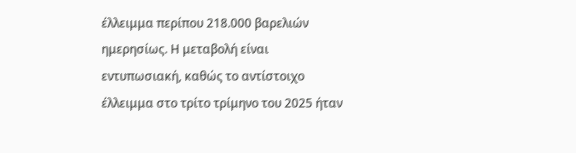έλλειμμα περίπου 218.000 βαρελιών ημερησίως. Η μεταβολή είναι εντυπωσιακή, καθώς το αντίστοιχο έλλειμμα στο τρίτο τρίμηνο του 2025 ήταν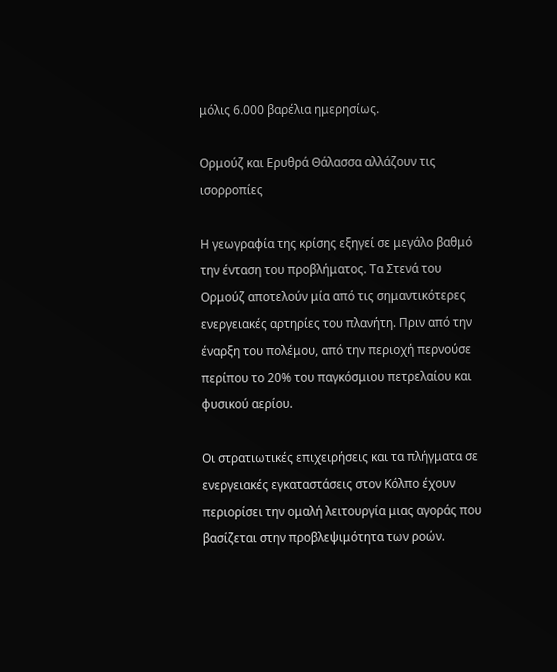μόλις 6.000 βαρέλια ημερησίως.

Ορμούζ και Ερυθρά Θάλασσα αλλάζουν τις ισορροπίες

Η γεωγραφία της κρίσης εξηγεί σε μεγάλο βαθμό την ένταση του προβλήματος. Τα Στενά του Ορμούζ αποτελούν μία από τις σημαντικότερες ενεργειακές αρτηρίες του πλανήτη. Πριν από την έναρξη του πολέμου, από την περιοχή περνούσε περίπου το 20% του παγκόσμιου πετρελαίου και φυσικού αερίου.

Οι στρατιωτικές επιχειρήσεις και τα πλήγματα σε ενεργειακές εγκαταστάσεις στον Κόλπο έχουν περιορίσει την ομαλή λειτουργία μιας αγοράς που βασίζεται στην προβλεψιμότητα των ροών.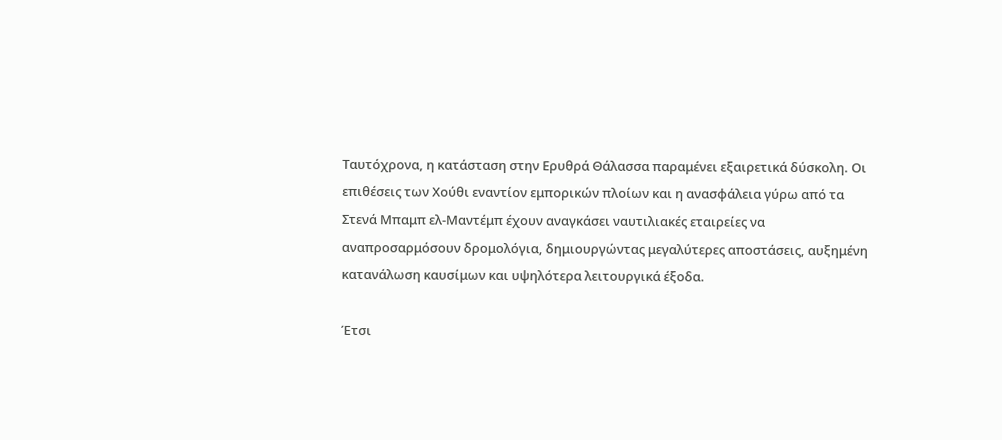Ταυτόχρονα, η κατάσταση στην Ερυθρά Θάλασσα παραμένει εξαιρετικά δύσκολη. Οι επιθέσεις των Χούθι εναντίον εμπορικών πλοίων και η ανασφάλεια γύρω από τα Στενά Μπαμπ ελ-Μαντέμπ έχουν αναγκάσει ναυτιλιακές εταιρείες να αναπροσαρμόσουν δρομολόγια, δημιουργώντας μεγαλύτερες αποστάσεις, αυξημένη κατανάλωση καυσίμων και υψηλότερα λειτουργικά έξοδα.

Έτσι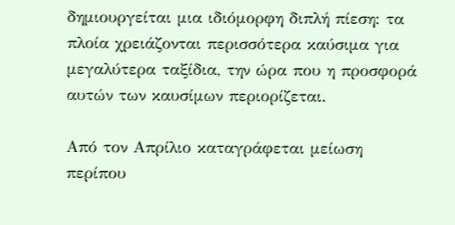δημιουργείται μια ιδιόμορφη διπλή πίεση: τα πλοία χρειάζονται περισσότερα καύσιμα για μεγαλύτερα ταξίδια, την ώρα που η προσφορά αυτών των καυσίμων περιορίζεται.

Από τον Απρίλιο καταγράφεται μείωση περίπου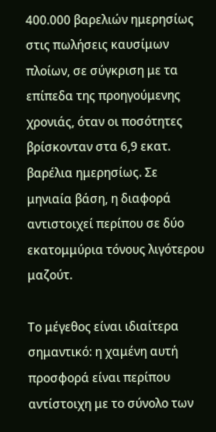400.000 βαρελιών ημερησίως στις πωλήσεις καυσίμων πλοίων, σε σύγκριση με τα επίπεδα της προηγούμενης χρονιάς, όταν οι ποσότητες βρίσκονταν στα 6,9 εκατ. βαρέλια ημερησίως. Σε μηνιαία βάση, η διαφορά αντιστοιχεί περίπου σε δύο εκατομμύρια τόνους λιγότερου μαζούτ.

Το μέγεθος είναι ιδιαίτερα σημαντικό: η χαμένη αυτή προσφορά είναι περίπου αντίστοιχη με το σύνολο των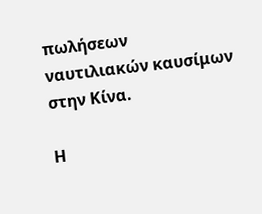πωλήσεων ναυτιλιακών καυσίμων στην Κίνα.

Η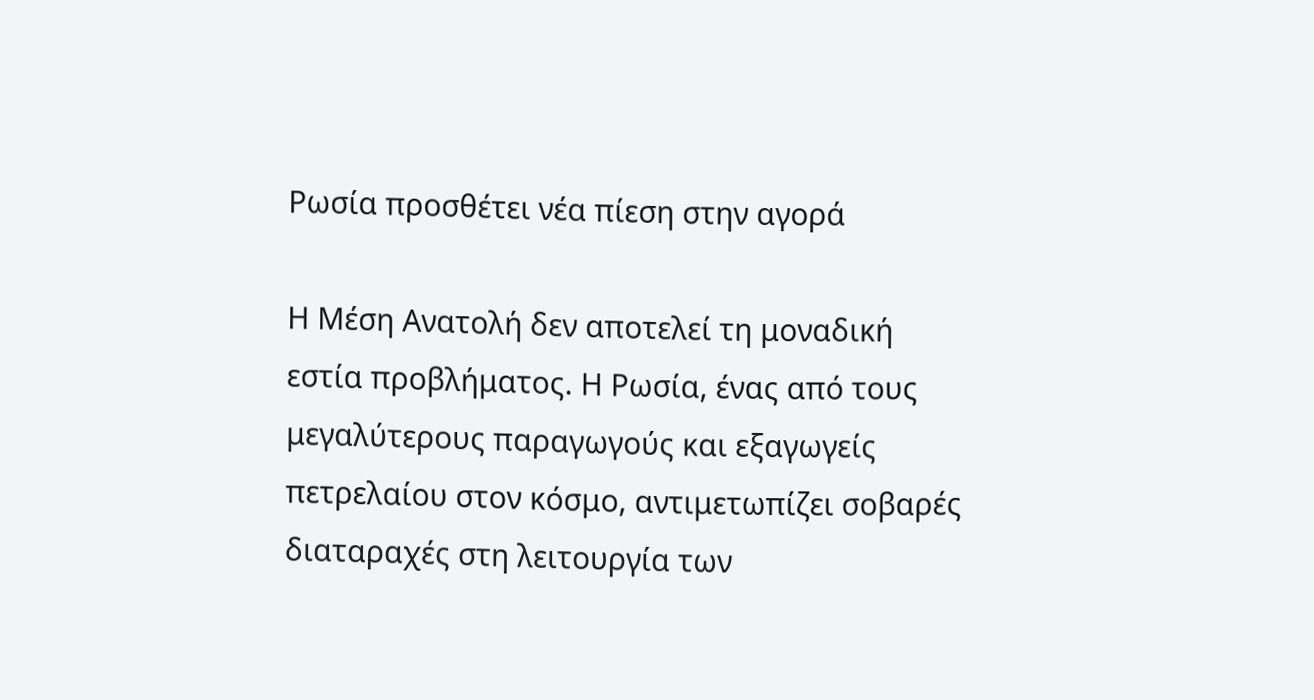Ρωσία προσθέτει νέα πίεση στην αγορά

Η Μέση Ανατολή δεν αποτελεί τη μοναδική εστία προβλήματος. Η Ρωσία, ένας από τους μεγαλύτερους παραγωγούς και εξαγωγείς πετρελαίου στον κόσμο, αντιμετωπίζει σοβαρές διαταραχές στη λειτουργία των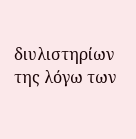διυλιστηρίων της λόγω των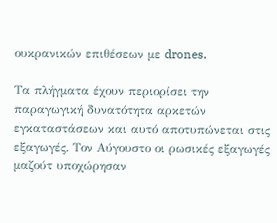ουκρανικών επιθέσεων με drones.

Τα πλήγματα έχουν περιορίσει την παραγωγική δυνατότητα αρκετών εγκαταστάσεων και αυτό αποτυπώνεται στις εξαγωγές. Τον Αύγουστο οι ρωσικές εξαγωγές μαζούτ υποχώρησαν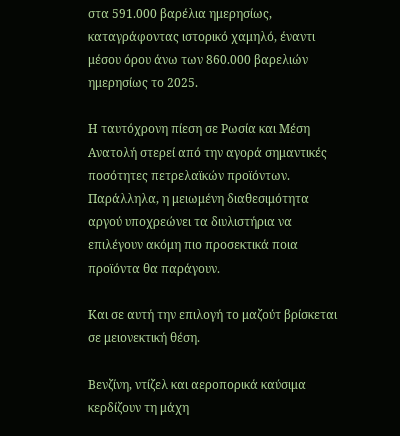στα 591.000 βαρέλια ημερησίως, καταγράφοντας ιστορικό χαμηλό, έναντι μέσου όρου άνω των 860.000 βαρελιών ημερησίως το 2025.

Η ταυτόχρονη πίεση σε Ρωσία και Μέση Ανατολή στερεί από την αγορά σημαντικές ποσότητες πετρελαϊκών προϊόντων. Παράλληλα, η μειωμένη διαθεσιμότητα αργού υποχρεώνει τα διυλιστήρια να επιλέγουν ακόμη πιο προσεκτικά ποια προϊόντα θα παράγουν.

Και σε αυτή την επιλογή το μαζούτ βρίσκεται σε μειονεκτική θέση.

Βενζίνη, ντίζελ και αεροπορικά καύσιμα κερδίζουν τη μάχη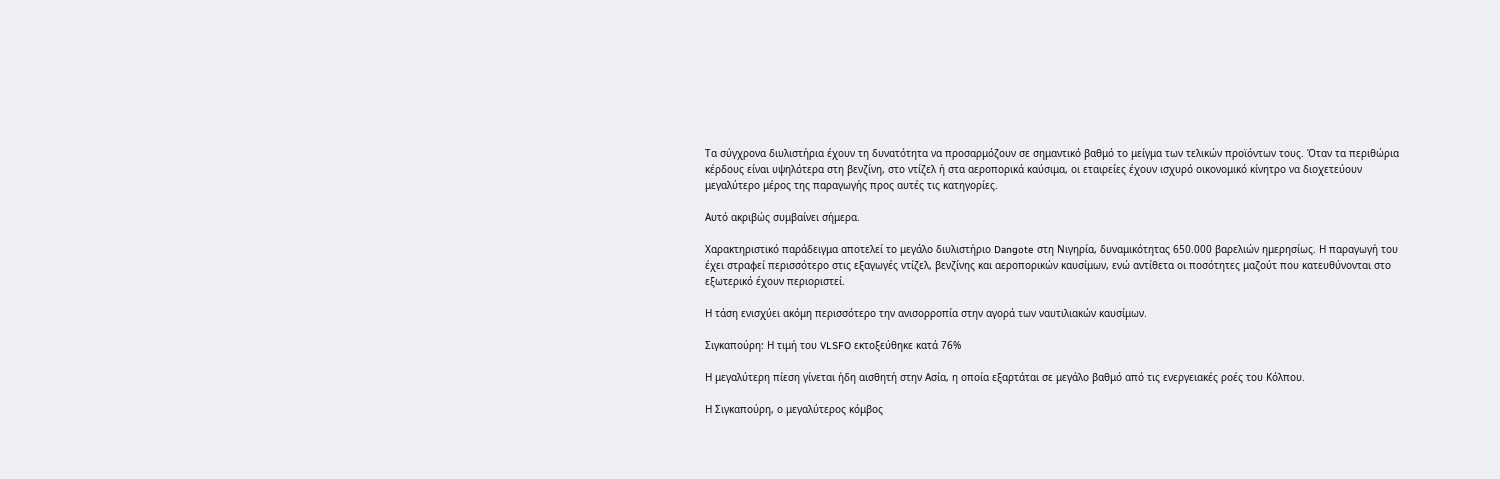Τα σύγχρονα διυλιστήρια έχουν τη δυνατότητα να προσαρμόζουν σε σημαντικό βαθμό το μείγμα των τελικών προϊόντων τους. Όταν τα περιθώρια κέρδους είναι υψηλότερα στη βενζίνη, στο ντίζελ ή στα αεροπορικά καύσιμα, οι εταιρείες έχουν ισχυρό οικονομικό κίνητρο να διοχετεύουν μεγαλύτερο μέρος της παραγωγής προς αυτές τις κατηγορίες.

Αυτό ακριβώς συμβαίνει σήμερα.

Χαρακτηριστικό παράδειγμα αποτελεί το μεγάλο διυλιστήριο Dangote στη Νιγηρία, δυναμικότητας 650.000 βαρελιών ημερησίως. Η παραγωγή του έχει στραφεί περισσότερο στις εξαγωγές ντίζελ, βενζίνης και αεροπορικών καυσίμων, ενώ αντίθετα οι ποσότητες μαζούτ που κατευθύνονται στο εξωτερικό έχουν περιοριστεί.

Η τάση ενισχύει ακόμη περισσότερο την ανισορροπία στην αγορά των ναυτιλιακών καυσίμων.

Σιγκαπούρη: Η τιμή του VLSFO εκτοξεύθηκε κατά 76%

Η μεγαλύτερη πίεση γίνεται ήδη αισθητή στην Ασία, η οποία εξαρτάται σε μεγάλο βαθμό από τις ενεργειακές ροές του Κόλπου.

Η Σιγκαπούρη, ο μεγαλύτερος κόμβος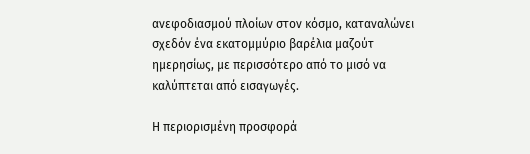ανεφοδιασμού πλοίων στον κόσμο, καταναλώνει σχεδόν ένα εκατομμύριο βαρέλια μαζούτ ημερησίως, με περισσότερο από το μισό να καλύπτεται από εισαγωγές.

Η περιορισμένη προσφορά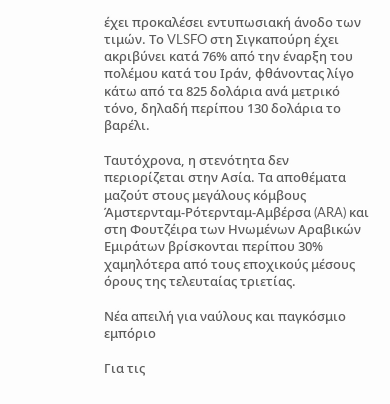έχει προκαλέσει εντυπωσιακή άνοδο των τιμών. Το VLSFO στη Σιγκαπούρη έχει ακριβύνει κατά 76% από την έναρξη του πολέμου κατά του Ιράν, φθάνοντας λίγο κάτω από τα 825 δολάρια ανά μετρικό τόνο, δηλαδή περίπου 130 δολάρια το βαρέλι.

Ταυτόχρονα, η στενότητα δεν περιορίζεται στην Ασία. Τα αποθέματα μαζούτ στους μεγάλους κόμβους Άμστερνταμ-Ρότερνταμ-Αμβέρσα (ARA) και στη Φουτζέιρα των Ηνωμένων Αραβικών Εμιράτων βρίσκονται περίπου 30% χαμηλότερα από τους εποχικούς μέσους όρους της τελευταίας τριετίας.

Νέα απειλή για ναύλους και παγκόσμιο εμπόριο

Για τις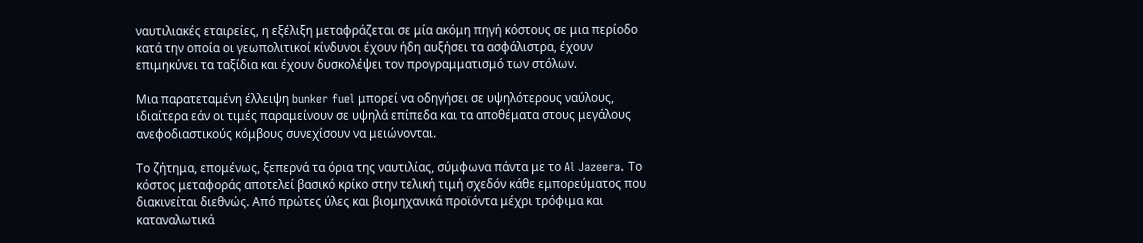ναυτιλιακές εταιρείες, η εξέλιξη μεταφράζεται σε μία ακόμη πηγή κόστους σε μια περίοδο κατά την οποία οι γεωπολιτικοί κίνδυνοι έχουν ήδη αυξήσει τα ασφάλιστρα, έχουν επιμηκύνει τα ταξίδια και έχουν δυσκολέψει τον προγραμματισμό των στόλων.

Μια παρατεταμένη έλλειψη bunker fuel μπορεί να οδηγήσει σε υψηλότερους ναύλους, ιδιαίτερα εάν οι τιμές παραμείνουν σε υψηλά επίπεδα και τα αποθέματα στους μεγάλους ανεφοδιαστικούς κόμβους συνεχίσουν να μειώνονται.

Το ζήτημα, επομένως, ξεπερνά τα όρια της ναυτιλίας, σύμφωνα πάντα με το Al Jazeera. Το κόστος μεταφοράς αποτελεί βασικό κρίκο στην τελική τιμή σχεδόν κάθε εμπορεύματος που διακινείται διεθνώς. Από πρώτες ύλες και βιομηχανικά προϊόντα μέχρι τρόφιμα και καταναλωτικά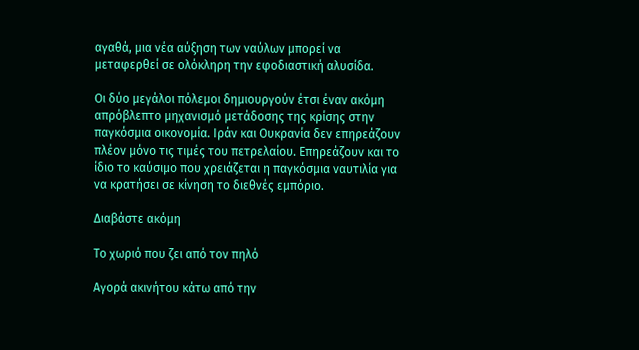αγαθά, μια νέα αύξηση των ναύλων μπορεί να μεταφερθεί σε ολόκληρη την εφοδιαστική αλυσίδα.

Οι δύο μεγάλοι πόλεμοι δημιουργούν έτσι έναν ακόμη απρόβλεπτο μηχανισμό μετάδοσης της κρίσης στην παγκόσμια οικονομία. Ιράν και Ουκρανία δεν επηρεάζουν πλέον μόνο τις τιμές του πετρελαίου. Επηρεάζουν και το ίδιο το καύσιμο που χρειάζεται η παγκόσμια ναυτιλία για να κρατήσει σε κίνηση το διεθνές εμπόριο.

Διαβάστε ακόμη

Το χωριό που ζει από τον πηλό

Αγορά ακινήτου κάτω από την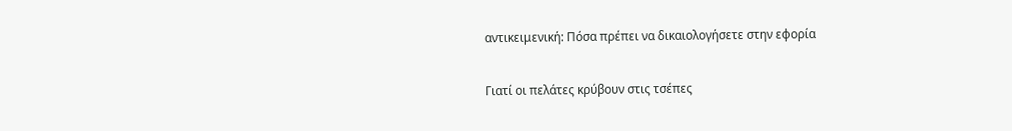αντικειμενική: Πόσα πρέπει να δικαιολογήσετε στην εφορία

Γιατί οι πελάτες κρύβουν στις τσέπες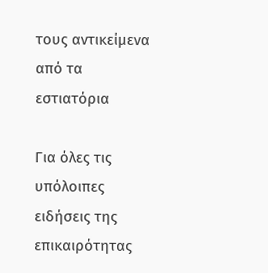τους αντικείμενα από τα εστιατόρια

Για όλες τις υπόλοιπες ειδήσεις της επικαιρότητας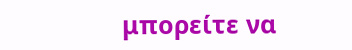μπορείτε να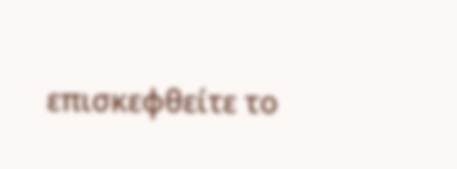επισκεφθείτε το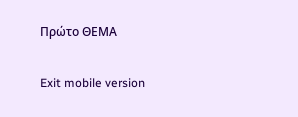Πρώτο ΘΕΜΑ

Exit mobile version